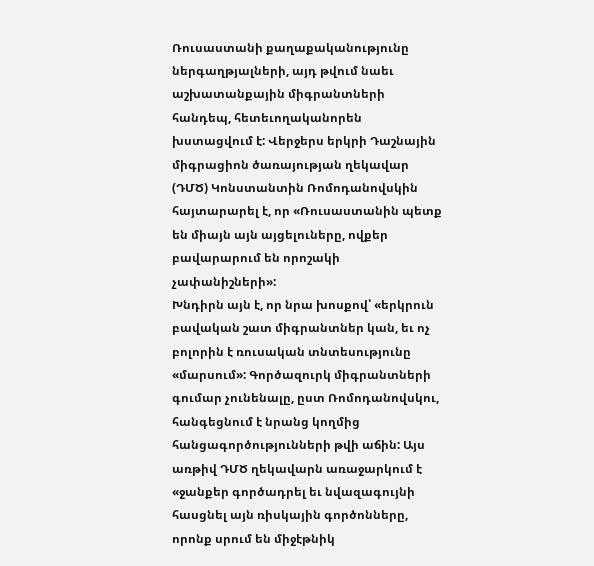Ռուսաստանի քաղաքականությունը ներգաղթյալների, այդ թվում նաեւ աշխատանքային միգրանտների հանդեպ, հետեւողականորեն խստացվում է: Վերջերս երկրի Դաշնային միգրացիոն ծառայության ղեկավար (ԴՄԾ) Կոնստանտին Ռոմոդանովսկին հայտարարել է, որ «Ռուսաստանին պետք են միայն այն այցելուները, ովքեր բավարարում են որոշակի չափանիշների»:
Խնդիրն այն է, որ նրա խոսքով՝ «երկրուն բավական շատ միգրանտներ կան, եւ ոչ բոլորին է ռուսական տնտեսությունը «մարսում»: Գործազուրկ միգրանտների գումար չունենալը, ըստ Ռոմոդանովսկու, հանգեցնում է նրանց կողմից հանցագործությունների թվի աճին: Այս առթիվ ԴՄԾ ղեկավարն առաջարկում է «ջանքեր գործադրել եւ նվազագույնի հասցնել այն ռիսկային գործոնները, որոնք սրում են միջէթնիկ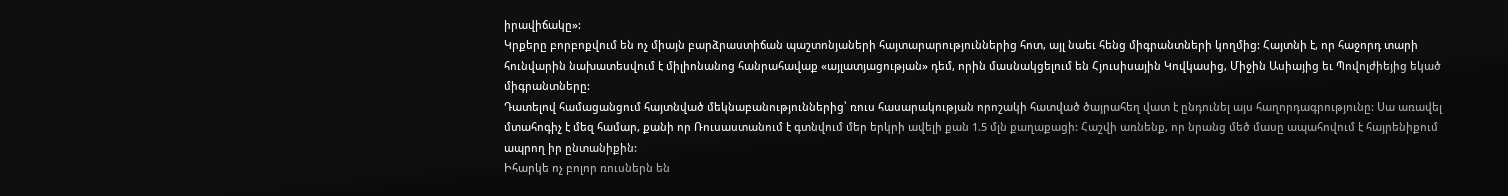իրավիճակը»:
Կրքերը բորբոքվում են ոչ միայն բարձրաստիճան պաշտոնյաների հայտարարություններից հոտ, այլ նաեւ հենց միգրանտների կողմից: Հայտնի է, որ հաջորդ տարի հունվարին նախատեսվում է միլիոնանոց հանրահավաք «այլատյացության» դեմ, որին մասնակցելում են Հյուսիսային Կովկասից, Միջին Ասիայից եւ Պովոլժիեյից եկած միգրանտները:
Դատելով համացանցում հայտնված մեկնաբանություններից՝ ռուս հասարակության որոշակի հատված ծայրահեղ վատ է ընդունել այս հաղորդագրությունը: Սա առավել մտահոգիչ է մեզ համար, քանի որ Ռուսաստանում է գտնվում մեր երկրի ավելի քան 1.5 մլն քաղաքացի: Հաշվի առնենք, որ նրանց մեծ մասը ապահովում է հայրենիքում ապրող իր ընտանիքին:
Իհարկե ոչ բոլոր ռուսներն են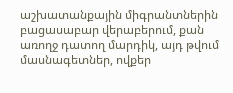աշխատանքային միգրանտներին բացասաբար վերաբերում, քան առողջ դատող մարդիկ, այդ թվում մասնագետներ, ովքեր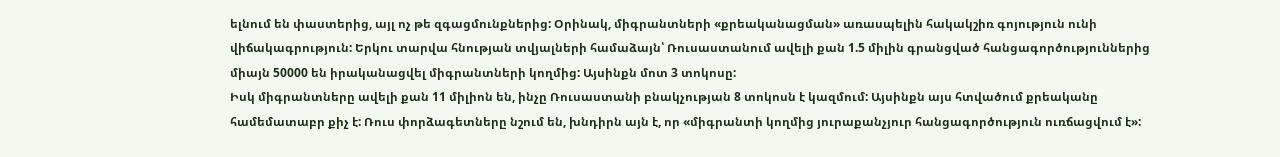ելնում են փաստերից, այլ ոչ թե զգացմունքներից: Օրինակ, միգրանտների «քրեականացման» առասպելին հակակշիռ գոյություն ունի վիճակագրություն: Երկու տարվա հնության տվյալների համաձայն՝ Ռուսաստանում ավելի քան 1.5 միլին գրանցված հանցագործություններից միայն 50000 են իրականացվել միգրանտների կողմից: Այսինքն մոտ 3 տոկոսը:
Իսկ միգրանտները ավելի քան 11 միլիոն են, ինչը Ռուսաստանի բնակչության 8 տոկոսն է կազմում: Այսինքն այս հտվածում քրեականը համեմատաբր քիչ է: Ռուս փորձագետները նշում են, խնդիրն այն է, որ «միգրանտի կողմից յուրաքանչյուր հանցագործություն ուռճացվում է»: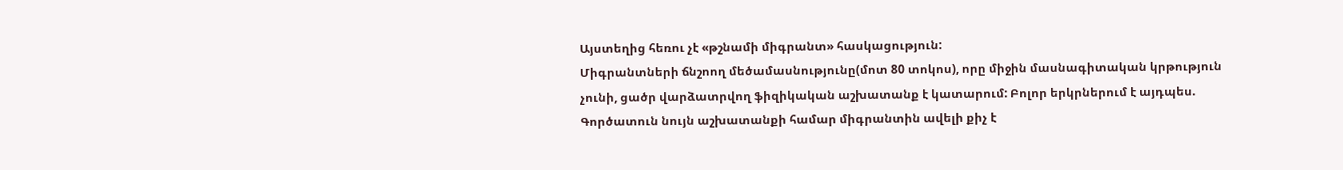Այստեղից հեռու չէ «թշնամի միգրանտ» հասկացություն:
Միգրանտների ճնշոող մեծամասնությունը(մոտ 80 տոկոս), որը միջին մասնագիտական կրթություն չունի, ցածր վարձատրվող ֆիզիկական աշխատանք է կատարում: Բոլոր երկրներում է այդպես. Գործատուն նույն աշխատանքի համար միգրանտին ավելի քիչ է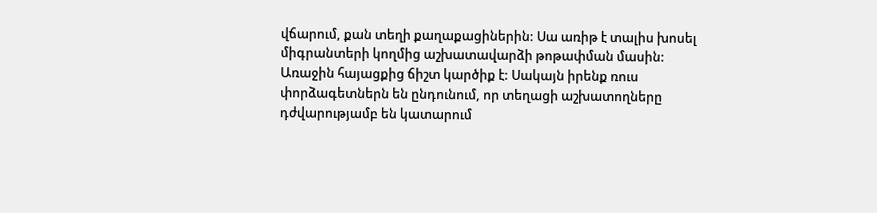վճարում, քան տեղի քաղաքացիներին: Սա առիթ է տալիս խոսել միգրանտերի կողմից աշխատավարձի թոթափման մասին:
Առաջին հայացքից ճիշտ կարծիք է: Սակայն իրենք ռուս փորձագետներն են ընդունում, որ տեղացի աշխատողները դժվարությամբ են կատարում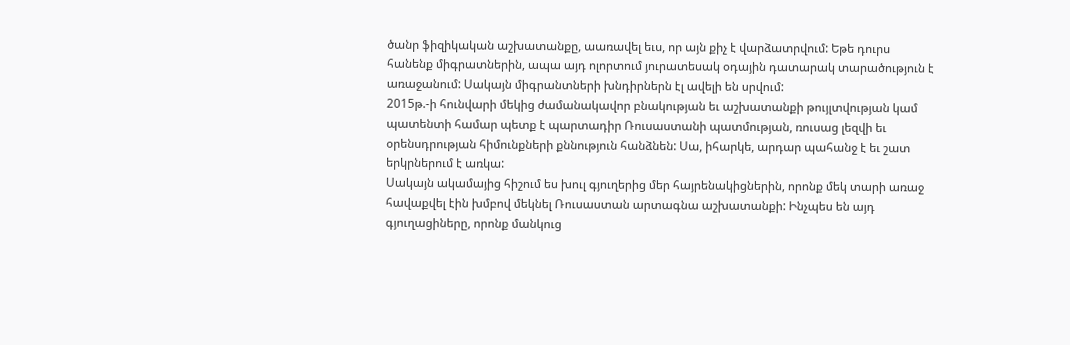ծանր ֆիզիկական աշխատանքը, աառավել եւս, որ այն քիչ է վարձատրվում: Եթե դուրս հանենք միգրատներին, ապա այդ ոլորտում յուրատեսակ օդային դատարակ տարածություն է առաջանում: Սակայն միգրանտների խնդիրներն էլ ավելի են սրվում:
2015թ.-ի հունվարի մեկից ժամանակավոր բնակության եւ աշխատանքի թույլտվության կամ պատենտի համար պետք է պարտադիր Ռուսաստանի պատմության, ռուսաց լեզվի եւ օրենսդրության հիմունքների քննություն հանձնեն: Սա, իհարկե, արդար պահանջ է եւ շատ երկրներում է առկա:
Սակայն ակամայից հիշում ես խուլ գյուղերից մեր հայրենակիցներին, որոնք մեկ տարի առաջ հավաքվել էին խմբով մեկնել Ռուսաստան արտագնա աշխատանքի: Ինչպես են այդ գյուղացիները, որոնք մանկուց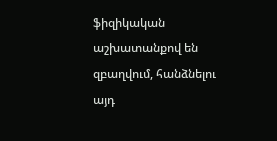ֆիզիկական աշխատանքով են զբաղվում, հանձնելու այդ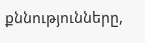քննությունները,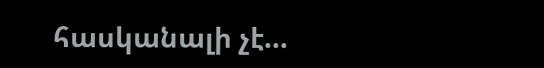հասկանալի չէ…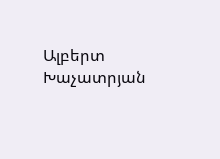Ալբերտ Խաչատրյան